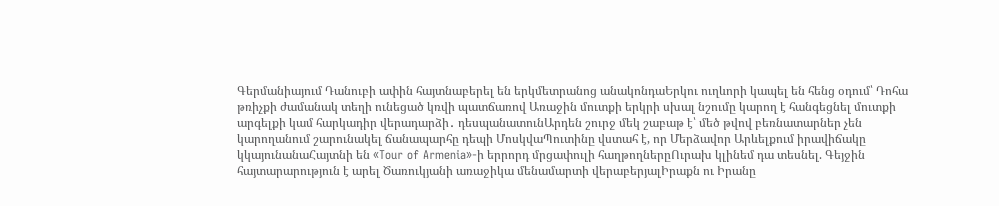Գերմանիայում Դանուբի ափին հայտնաբերել են երկմետրանոց անակոնդաԵրկու ուղևորի կապել են հենց օդում՝ Դոհա թռիչքի ժամանակ տեղի ունեցած կռվի պատճառով Առաջին մուտքի երկրի սխալ նշումը կարող է հանգեցնել մուտքի արգելքի կամ հարկադիր վերադարձի․ դեսպանատունԱրդեն շուրջ մեկ շաբաթ է՝ մեծ թվով բեռնատարներ չեն կարողանում շարունակել ճանապարհը դեպի ՄոսկվաՊուտինը վստահ է, որ Մերձավոր Արևելքում իրավիճակը կկայունանաՀայտնի են «Tour of Armenia»-ի երրորդ մրցափուլի հաղթողներըՈւրախ կլինեմ դա տեսնել. Գեյջին հայտարարություն է արել Ծառուկյանի առաջիկա մենամարտի վերաբերյալԻրաքն ու Իրանը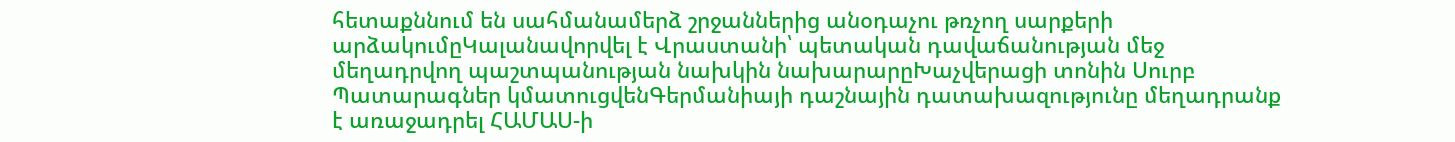հետաքննում են սահմանամերձ շրջաններից անօդաչու թռչող սարքերի արձակումըԿալանավորվել է Վրաստանի՝ պետական դավաճանության մեջ մեղադրվող պաշտպանության նախկին նախարարըԽաչվերացի տոնին Սուրբ Պատարագներ կմատուցվենԳերմանիայի դաշնային դատախազությունը մեղադրանք է առաջադրել ՀԱՄԱՍ-ի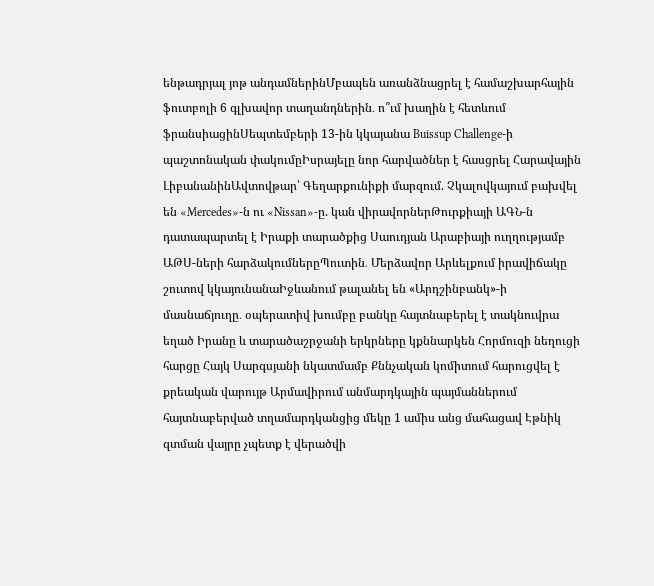ենթադրյալ յոթ անդամներինՄբապեն առանձնացրել է համաշխարհային ֆուտբոլի 6 գլխավոր տաղանդներին․ ո՞ւմ խաղին է հետևում ֆրանսիացինՍեպտեմբերի 13-ին կկայանա Buissup Challenge-ի պաշտոնական փակումըԻսրայելը նոր հարվածներ է հասցրել Հարավային ԼիբանանինԱվտովթար՝ Գեղարքունիքի մարզում. Չկալովկայում բախվել են «Mercedes»-ն ու «Nissan»-ը. կան վիրավորներԹուրքիայի ԱԳՆ-ն դատապարտել է Իրաքի տարածքից Սաուդյան Արաբիայի ուղղությամբ ԱԹՍ-ների հարձակումներըՊուտին․ Մերձավոր Արևելքում իրավիճակը շուտով կկայունանաԻջևանում թալանել են «Արդշինբանկ»-ի մասնաճյուղը․ օպերատիվ խումբը բանկը հայտնաբերել է տակնուվրա եղած Իրանը և տարածաշրջանի երկրները կքննարկեն Հորմուզի նեղուցի հարցը Հայկ Սարգսյանի նկատմամբ Քննչական կոմիտում հարուցվել է քրեական վարույթ Արմավիրում անմարդկային պայմաններում հայտնաբերված տղամարդկանցից մեկը 1 ամիս անց մահացավ Էթնիկ զտման վայրը չպետք է վերածվի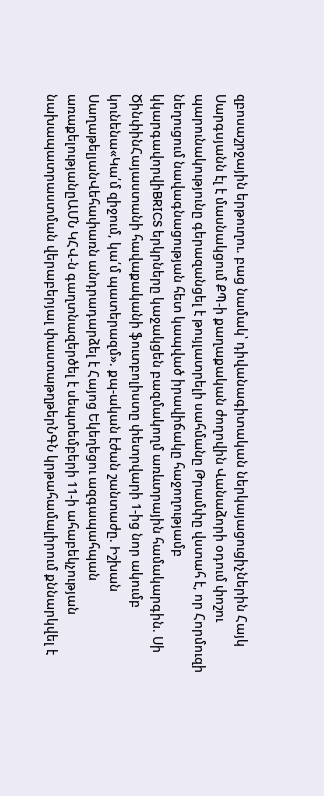զբոսաշրջային երթուղու. բաց նամակ՝ դիվանագիտական ներկայացուցիչներին Հայկ Սարգսյանն էլ է մասնակցում ՔՊ-ի քաղաքական ժողովին Վանաձորի օդում փոշու պարունակությունը գերազանցել է թույլատրելի սահմանը Թրամփը վստահ է, որ Հորմուզի նեղուցում նավագնացության հետ կապված իրավիճակը հաջողությամբ կկարգավորվիBRICS երկրները կաջակցեն բազմակողմ առևտրային համակարգին. Սի ԾինփինՀայաստանի հավաքականի ֆուտբոլիստը փետրվարի 1-ից նոր ակումբ կունենա«Կա՛մ զիջում, կա՛մ պատերազմ». քպ-ական էժան շանտաժը. Իշխան ՍաղաթելյանՎեհափառն անդրադարձել է Հայոց Եկեղեցու ազգապահպան առաքելությանըԱՄՆ ԿՀՎ-ն գաղտնազերծել է սեպտեմբերի 11-ի ահաբեկչության նախապատրաստման վերաբերյալ փաստաթղթերՆԳՆ կրթահամալիրում քննարկվել է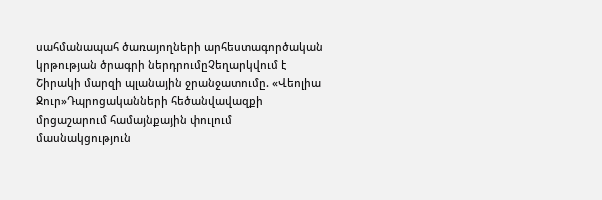սահմանապահ ծառայողների արհեստագործական կրթության ծրագրի ներդրումըՉեղարկվում է Շիրակի մարզի պլանային ջրանջատումը. «Վեոլիա Ջուր»Դպրոցականների հեծանվավազքի մրցաշարում համայնքային փուլում մասնակցություն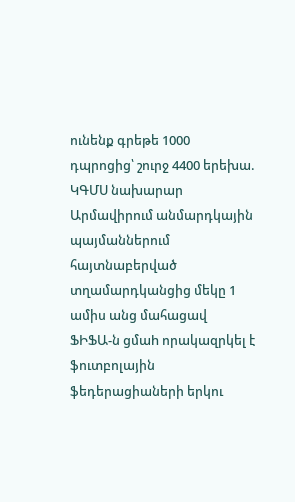ունենք գրեթե 1000 դպրոցից՝ շուրջ 4400 երեխա. ԿԳՄՍ նախարար
Արմավիրում անմարդկային պայմաններում հայտնաբերված տղամարդկանցից մեկը 1 ամիս անց մահացավ
ՖԻՖԱ-ն ցմաh որակազրկել է ֆուտբոլային ֆեդերացիաների երկու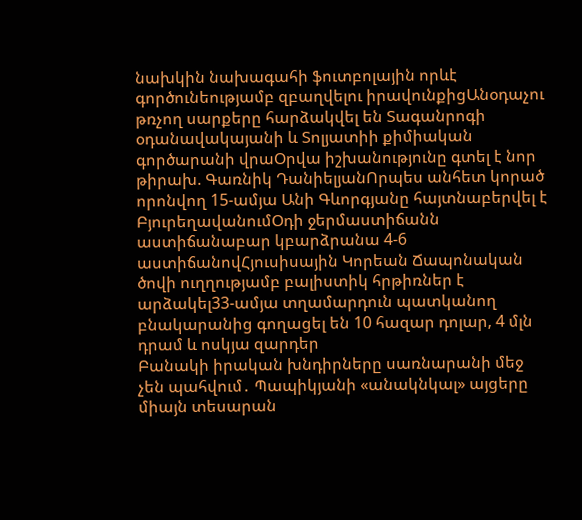նախկին նախագահի ֆուտբոլային որևէ գործունեությամբ զբաղվելու իրավունքիցԱնօդաչու թռչող սարքերը հարձակվել են Տագանրոգի օդանավակայանի և Տոլյատիի քիմիական գործարանի վրաՕրվա իշխանությունը գտել է նոր թիրախ. Գառնիկ ԴանիելյանՈրպես անհետ կորած որոնվող 15-ամյա Անի Գևորգյանը հայտնաբերվել է ԲյուրեղավանումՕդի ջերմաստիճանն աստիճանաբար կբարձրանա 4-6 աստիճանովՀյուսիսային Կորեան Ճապոնական ծովի ուղղությամբ բալիստիկ հրթիռներ է արձակել33-ամյա տղամարդուն պատկանող բնակարանից գողացել են 10 հազար դոլար, 4 մլն դրամ և ոսկյա զարդեր
Բանակի իրական խնդիրները սառնարանի մեջ չեն պահվում․ Պապիկյանի «անակնկալ» այցերը միայն տեսարան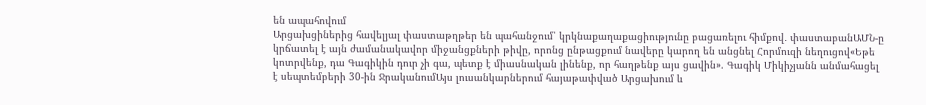են ապահովում
Արցախցիներից հավելյալ փաստաթղթեր են պահանջում՝ կրկնաքաղաքացիությունը բացառելու հիմքով․ փաստաբանԱՄՆ-ը կրճատել է այն ժամանակավոր միջանցքների թիվը, որոնց ընթացքում նավերը կարող են անցնել Հորմուզի նեղուցով«Եթե կոտրվենք, դա Գագիկին դուր չի գա, պետք է միասնական լինենք, որ հաղթենք այս ցավին». Գագիկ Միկիչյանն անմահացել է սեպտեմբերի 30-ին ՋրականումԱյս լուսանկարներում հայաթափված Արցախում և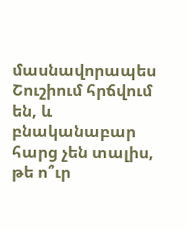մասնավորապես Շուշիում հրճվում են, և բնականաբար հարց չեն տալիս, թե ո՞ւր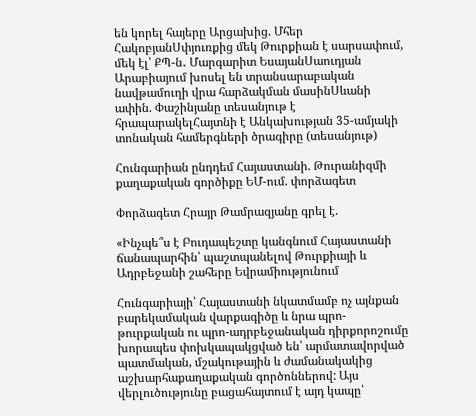են կորել հայերը Արցախից. Մհեր ՀակոբյանՍփյուռքից մեկ Թուրքիան է սարսափում, մեկ էլ՝ ՔՊ-ն․ Մարգարիտ ԵսայանՍաուդյան Արաբիայում խոսել են տրանսարաբական նավթամուղի վրա հարձակման մասինՍևանի ափին. Փաշինյանը տեսանյութ է հրապարակելՀայտնի է Անկախության 35-ամյակի տոնական համերգների ծրագիրը (տեսանյութ)

Հունգարիան ընդդեմ Հայաստանի. Թուրանիզմի քաղաքական գործիքը ԵՄ-ում. փորձագետ

Փորձագետ Հրայր Թամրազյանը գրել է.

«Ինչպե՞ս է Բուդապեշտը կանգնում Հայաստանի ճանապարհին՝ պաշտպանելով Թուրքիայի և Ադրբեջանի շահերը Եվրամիությունում

Հունգարիայի՝ Հայաստանի նկատմամբ ոչ այնքան բարեկամական վարքագիծը և նրա պրո-թուրքական ու պրո-ադրբեջանական դիրքորոշումը խորապես փոխկապակցված են՝ արմատավորված պատմական, մշակութային և ժամանակակից աշխարհաքաղաքական գործոններով: Այս վերլուծությունը բացահայտում է այդ կապը՝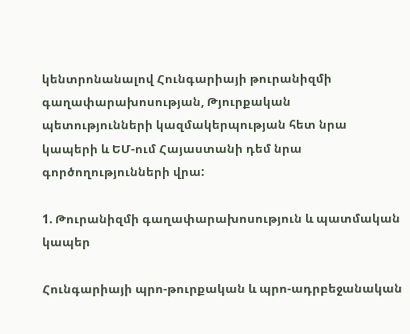կենտրոնանալով Հունգարիայի թուրանիզմի գաղափարախոսության, Թյուրքական պետությունների կազմակերպության հետ նրա կապերի և ԵՄ-ում Հայաստանի դեմ նրա գործողությունների վրա:

1. Թուրանիզմի գաղափարախոսություն և պատմական կապեր

Հունգարիայի պրո-թուրքական և պրո-ադրբեջանական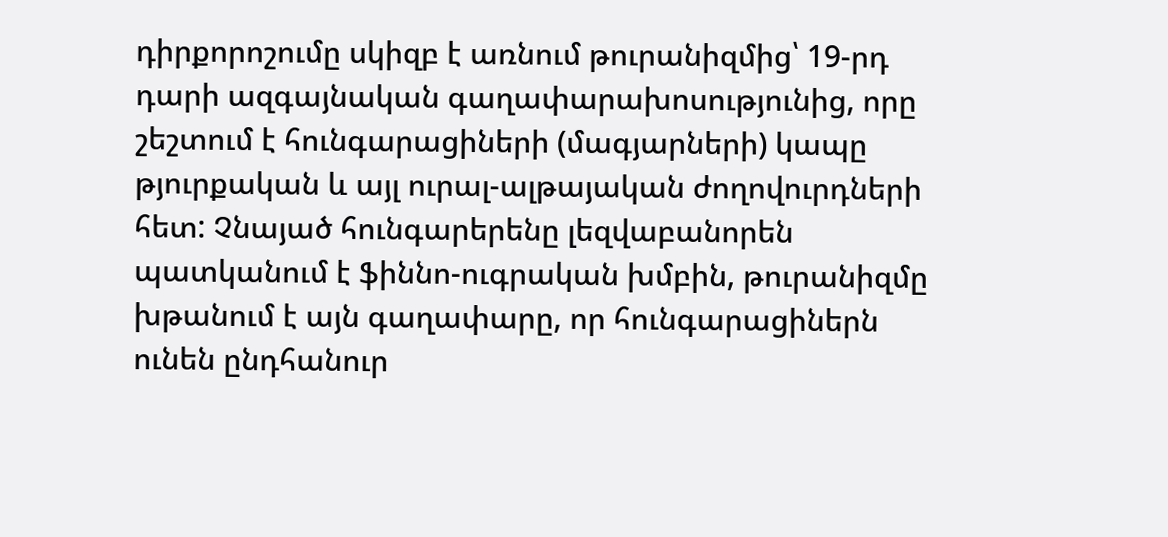դիրքորոշումը սկիզբ է առնում թուրանիզմից՝ 19-րդ դարի ազգայնական գաղափարախոսությունից, որը շեշտում է հունգարացիների (մագյարների) կապը թյուրքական և այլ ուրալ-ալթայական ժողովուրդների հետ: Չնայած հունգարերենը լեզվաբանորեն պատկանում է ֆիննո-ուգրական խմբին, թուրանիզմը խթանում է այն գաղափարը, որ հունգարացիներն ունեն ընդհանուր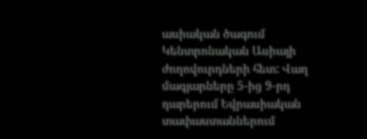ասիական ծագում Կենտրոնական Ասիայի ժողովուրդների հետ: Վաղ մագյարները 5-ից 9-րդ դարերում Եվրասիական տափաստաններում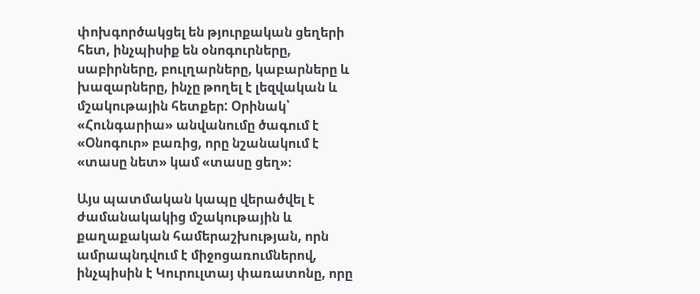փոխգործակցել են թյուրքական ցեղերի հետ, ինչպիսիք են օնոգուրները, սաբիրները, բուլղարները, կաբարները և խազարները, ինչը թողել է լեզվական և մշակութային հետքեր: Օրինակ՝ «Հունգարիա» անվանումը ծագում է «Օնոգուր» բառից, որը նշանակում է «տասը նետ» կամ «տասը ցեղ»։

Այս պատմական կապը վերածվել է ժամանակակից մշակութային և քաղաքական համերաշխության, որն ամրապնդվում է միջոցառումներով, ինչպիսին է Կուրուլտայ փառատոնը, որը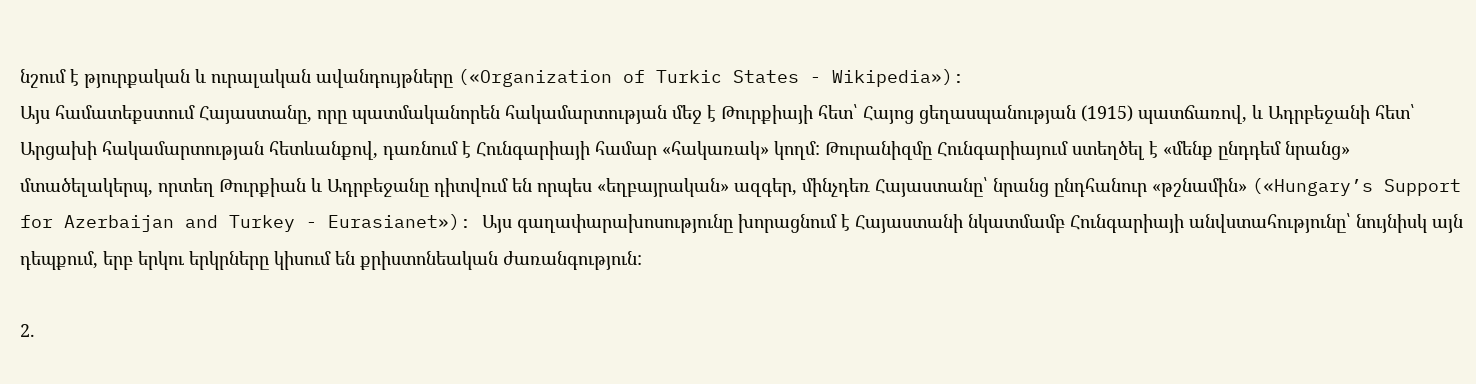նշում է թյուրքական և ուրալական ավանդույթները («Organization of Turkic States - Wikipedia»):
Այս համատեքստում Հայաստանը, որը պատմականորեն հակամարտության մեջ է Թուրքիայի հետ՝ Հայոց ցեղասպանության (1915) պատճառով, և Ադրբեջանի հետ՝ Արցախի հակամարտության հետևանքով, դառնում է Հունգարիայի համար «հակառակ» կողմ: Թուրանիզմը Հունգարիայում ստեղծել է «մենք ընդդեմ նրանց» մտածելակերպ, որտեղ Թուրքիան և Ադրբեջանը դիտվում են որպես «եղբայրական» ազգեր, մինչդեռ Հայաստանը՝ նրանց ընդհանուր «թշնամին» («Hungary’s Support for Azerbaijan and Turkey - Eurasianet»): Այս գաղափարախոսությունը խորացնում է Հայաստանի նկատմամբ Հունգարիայի անվստահությունը՝ նույնիսկ այն դեպքում, երբ երկու երկրները կիսում են քրիստոնեական ժառանգություն:

2.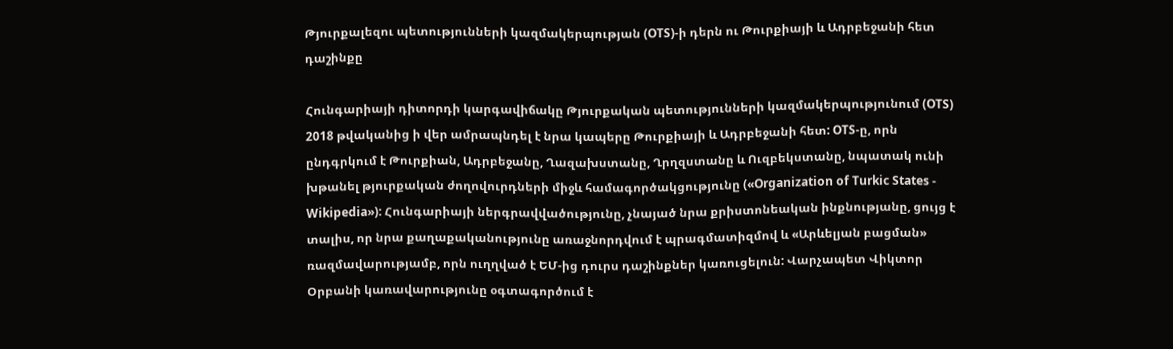Թյուրքալեզու պետությունների կազմակերպության (OTS)-ի դերն ու Թուրքիայի և Ադրբեջանի հետ դաշինքը

Հունգարիայի դիտորդի կարգավիճակը Թյուրքական պետությունների կազմակերպությունում (OTS) 2018 թվականից ի վեր ամրապնդել է նրա կապերը Թուրքիայի և Ադրբեջանի հետ: OTS-ը, որն ընդգրկում է Թուրքիան, Ադրբեջանը, Ղազախստանը, Ղրղզստանը և Ուզբեկստանը, նպատակ ունի խթանել թյուրքական ժողովուրդների միջև համագործակցությունը («Organization of Turkic States - Wikipedia»): Հունգարիայի ներգրավվածությունը, չնայած նրա քրիստոնեական ինքնությանը, ցույց է տալիս, որ նրա քաղաքականությունը առաջնորդվում է պրագմատիզմով և «Արևելյան բացման» ռազմավարությամբ, որն ուղղված է ԵՄ-ից դուրս դաշինքներ կառուցելուն: Վարչապետ Վիկտոր Օրբանի կառավարությունը օգտագործում է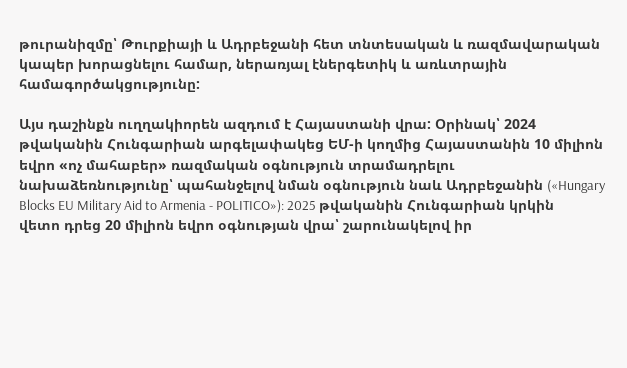թուրանիզմը՝ Թուրքիայի և Ադրբեջանի հետ տնտեսական և ռազմավարական կապեր խորացնելու համար, ներառյալ էներգետիկ և առևտրային համագործակցությունը:

Այս դաշինքն ուղղակիորեն ազդում է Հայաստանի վրա: Օրինակ՝ 2024 թվականին Հունգարիան արգելափակեց ԵՄ-ի կողմից Հայաստանին 10 միլիոն եվրո «ոչ մահաբեր» ռազմական օգնություն տրամադրելու նախաձեռնությունը՝ պահանջելով նման օգնություն նաև Ադրբեջանին («Hungary Blocks EU Military Aid to Armenia - POLITICO»): 2025 թվականին Հունգարիան կրկին վետո դրեց 20 միլիոն եվրո օգնության վրա՝ շարունակելով իր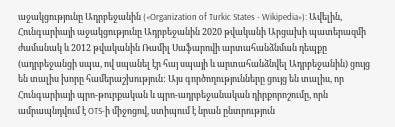աջակցությունը Ադրբեջանին («Organization of Turkic States - Wikipedia»): Ավելին, Հունգարիայի աջակցությունը Ադրբեջանին 2020 թվականի Արցախի պատերազմի ժամանակ և 2012 թվականին Ռամիլ Սաֆարովի արտահանձնման դեպքը (ադրբեջանցի սպա, ով սպանել էր հայ սպայի և արտահանձնվել Ադրբեջանին) ցույց են տալիս խորը համերաշխություն: Այս գործողությունները ցույց են տալիս, որ Հունգարիայի պրո-թուրքական և պրո-ադրբեջանական դիրքորոշումը, որն ամրապնդվում է OTS-ի միջոցով, ստիպում է նրան ընտրություն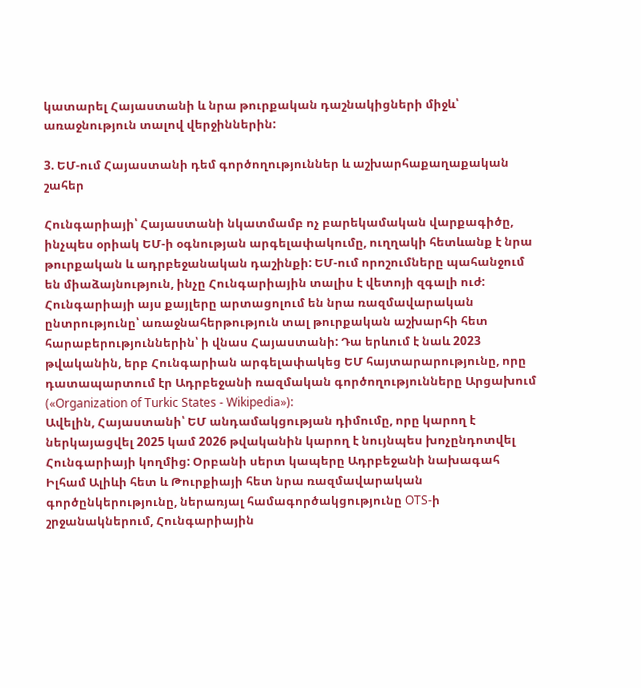կատարել Հայաստանի և նրա թուրքական դաշնակիցների միջև՝ առաջնություն տալով վերջիններին:

3. ԵՄ-ում Հայաստանի դեմ գործողություններ և աշխարհաքաղաքական շահեր

Հունգարիայի՝ Հայաստանի նկատմամբ ոչ բարեկամական վարքագիծը, ինչպես օրիակ ԵՄ-ի օգնության արգելափակումը, ուղղակի հետևանք է նրա թուրքական և ադրբեջանական դաշինքի: ԵՄ-ում որոշումները պահանջում են միաձայնություն, ինչը Հունգարիային տալիս է վետոյի զգալի ուժ: Հունգարիայի այս քայլերը արտացոլում են նրա ռազմավարական ընտրությունը՝ առաջնահերթություն տալ թուրքական աշխարհի հետ հարաբերություններին՝ ի վնաս Հայաստանի: Դա երևում է նաև 2023 թվականին, երբ Հունգարիան արգելափակեց ԵՄ հայտարարությունը, որը դատապարտում էր Ադրբեջանի ռազմական գործողությունները Արցախում («Organization of Turkic States - Wikipedia»):
Ավելին, Հայաստանի՝ ԵՄ անդամակցության դիմումը, որը կարող է ներկայացվել 2025 կամ 2026 թվականին կարող է նույնպես խոչընդոտվել Հունգարիայի կողմից: Օրբանի սերտ կապերը Ադրբեջանի նախագահ Իլհամ Ալիևի հետ և Թուրքիայի հետ նրա ռազմավարական գործընկերությունը, ներառյալ համագործակցությունը OTS-ի շրջանակներում, Հունգարիային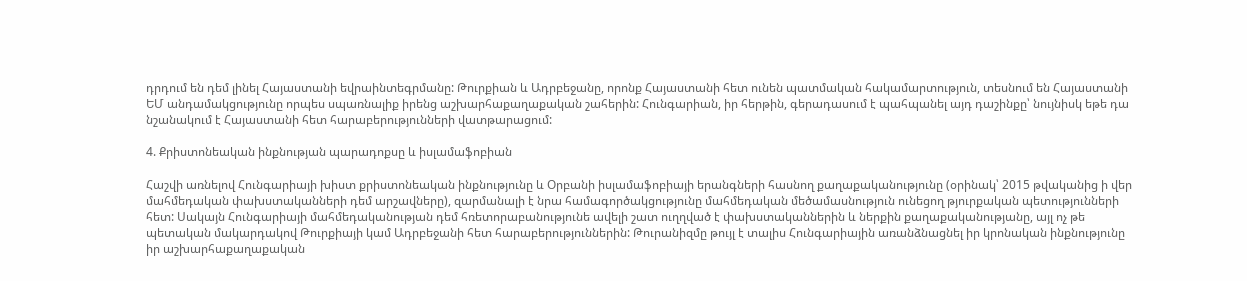դրդում են դեմ լինել Հայաստանի եվրաինտեգրմանը: Թուրքիան և Ադրբեջանը, որոնք Հայաստանի հետ ունեն պատմական հակամարտություն, տեսնում են Հայաստանի ԵՄ անդամակցությունը որպես սպառնալիք իրենց աշխարհաքաղաքական շահերին: Հունգարիան, իր հերթին, գերադասում է պահպանել այդ դաշինքը՝ նույնիսկ եթե դա նշանակում է Հայաստանի հետ հարաբերությունների վատթարացում:

4. Քրիստոնեական ինքնության պարադոքսը և իսլամաֆոբիան

Հաշվի առնելով Հունգարիայի խիստ քրիստոնեական ինքնությունը և Օրբանի իսլամաֆոբիայի երանգների հասնող քաղաքականությունը (օրինակ՝ 2015 թվականից ի վեր մահմեդական փախստականների դեմ արշավները), զարմանալի է նրա համագործակցությունը մահմեդական մեծամասնություն ունեցող թյուրքական պետությունների հետ: Սակայն Հունգարիայի մահմեդականության դեմ հռետորաբանությունե ավելի շատ ուղղված է փախստականներին և ներքին քաղաքականությանը, այլ ոչ թե պետական մակարդակով Թուրքիայի կամ Ադրբեջանի հետ հարաբերություններին: Թուրանիզմը թույլ է տալիս Հունգարիային առանձնացնել իր կրոնական ինքնությունը իր աշխարհաքաղաքական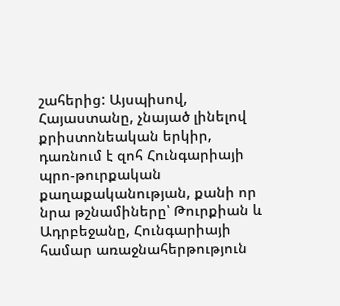շահերից: Այսպիսով, Հայաստանը, չնայած լինելով քրիստոնեական երկիր, դառնում է զոհ Հունգարիայի պրո-թուրքական քաղաքականության, քանի որ նրա թշնամիները՝ Թուրքիան և Ադրբեջանը, Հունգարիայի համար առաջնահերթություն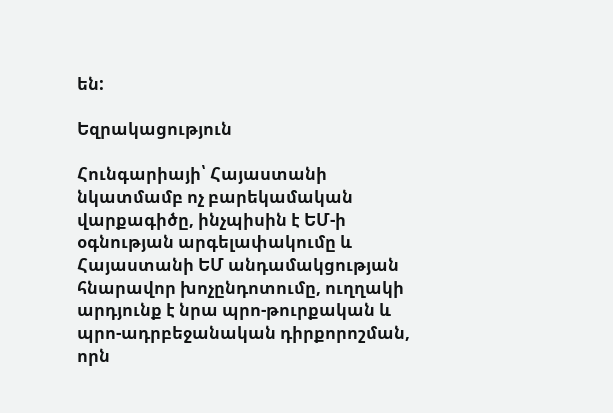են:

Եզրակացություն

Հունգարիայի՝ Հայաստանի նկատմամբ ոչ բարեկամական վարքագիծը, ինչպիսին է ԵՄ-ի օգնության արգելափակումը և Հայաստանի ԵՄ անդամակցության հնարավոր խոչընդոտումը, ուղղակի արդյունք է նրա պրո-թուրքական և պրո-ադրբեջանական դիրքորոշման, որն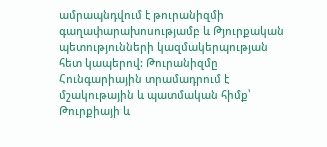ամրապնդվում է թուրանիզմի գաղափարախոսությամբ և Թյուրքական պետությունների կազմակերպության հետ կապերով: Թուրանիզմը Հունգարիային տրամադրում է մշակութային և պատմական հիմք՝ Թուրքիայի և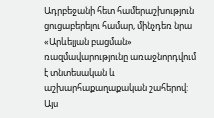Ադրբեջանի հետ համերաշխություն ցուցաբերելու համար, մինչդեռ նրա «Արևելյան բացման» ռազմավարությունը առաջնորդվում է տնտեսական և աշխարհաքաղաքական շահերով: Այս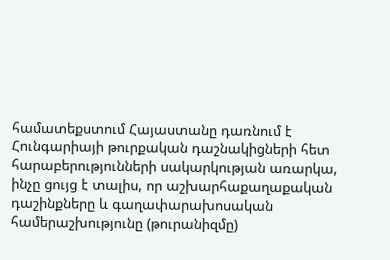համատեքստում Հայաստանը դառնում է Հունգարիայի թուրքական դաշնակիցների հետ հարաբերությունների սակարկության առարկա, ինչը ցույց է տալիս, որ աշխարհաքաղաքական դաշինքները և գաղափարախոսական համերաշխությունը (թուրանիզմը)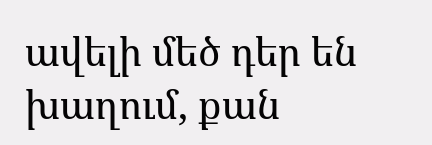ավելի մեծ դեր են խաղում, քան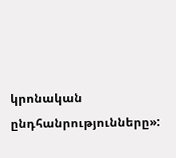կրոնական ընդհանրությունները»: